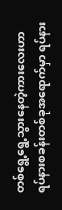တစ်ရွေ့ရွေ့သွားနေတဲ့ကားလေးဟာ ရပ်နားစခန်းတစ်ခုအရောက်မှာ ရပ်နား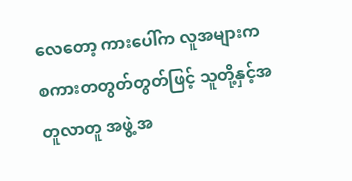လေတော့ ကားပေါ်က လူအများက စကားတတွတ်တွတ်ဖြင့် သူတို့နှင့်အတူလာတူ အဖွဲ့ အ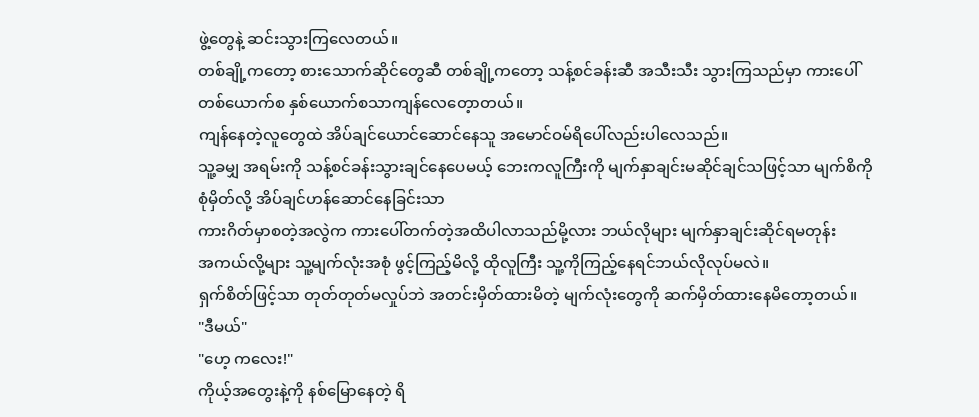ဖွဲ့တွေနဲ့ ဆင်းသွားကြလေတယ်။
တစ်ချို့ကတော့ စားသောက်ဆိုင်တွေဆီ တစ်ချို့ကတော့ သန့်စင်ခန်းဆီ အသီးသီး သွားကြသည်မှာ ကားပေါ် တစ်ယောက်စ နှစ်ယောက်စသာကျန်လေတေ့ာတယ်။
ကျန်နေတဲ့လူတွေထဲ အိပ်ချင်ယောင်ဆောင်နေသူ အမောင်ဝမ်ရိပေါ်လည်းပါလေသည်။
သူ့ခမျှ အရမ်းကို သန့်စင်ခန်းသွားချင်နေပေမယ့် ဘေးကလူကြီးကို မျက်နှာချင်းမဆိုင်ချင်သဖြင့်သာ မျက်စိကိုစုံမှိတ်လို့ အိပ်ချင်ဟန်ဆောင်နေခြင်းသာ
ကားဂိတ်မှာစတဲ့အလွဲက ကားပေါ်တက်တဲ့အထိပါလာသည်မို့လား ဘယ်လိုများ မျက်နှာချင်းဆိုင်ရမတုန်း
အကယ်လို့များ သူ့မျက်လုံးအစုံ ဖွင့်ကြည့်မိလို့ ထိုလူကြီး သူ့ကိုကြည့်နေရင်ဘယ်လိုလုပ်မလဲ။
ရှက်စိတ်ဖြင့်သာ တုတ်တုတ်မလှုပ်ဘဲ အတင်းမှိတ်ထားမိတဲ့ မျက်လုံးတွေကို ဆက်မှိတ်ထားနေမိတော့တယ်။
"ဒီမယ်"
"ဟေ့ ကလေး!"
ကိုယ့်အတွေးနဲ့ကို နစ်မြောနေတဲ့ ရိ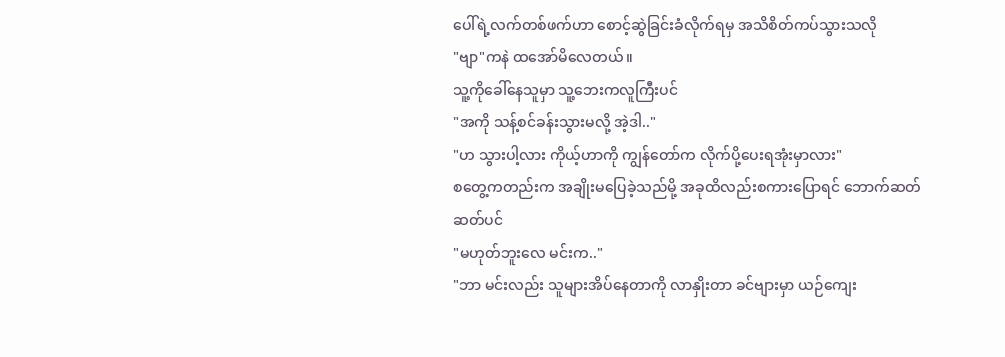ပေါ်ရဲ့လက်တစ်ဖက်ဟာ စောင့်ဆွဲခြင်းခံလိုက်ရမှ အသိစိတ်ကပ်သွားသလို
"ဗျာ"ကနဲ ထအော်မိလေတယ်။
သူ့ကိုခေါ်နေသူမှာ သူ့ဘေးကလူကြီးပင်
"အကို သန့်စင်ခန်းသွားမလို့ အဲ့ဒါ.."
"ဟ သွားပါ့လား ကိုယ့်ဟာကို ကျွန်တော်က လိုက်ပို့ပေးရအုံးမှာလား"
စတွေ့ကတည်းက အချိုးမပြေခဲ့သည်မို့ အခုထိလည်းစကားပြောရင် ဘောက်ဆတ်ဆတ်ပင်
"မဟုတ်ဘူးလေ မင်းက.."
"ဘာ မင်းလည်း သူများအိပ်နေတာကို လာနှိုးတာ ခင်ဗျားမှာ ယဉ်ကျေး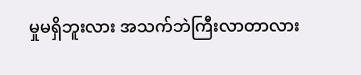မှုမရှိဘူးလား အသက်ဘဲကြီးလာတာလား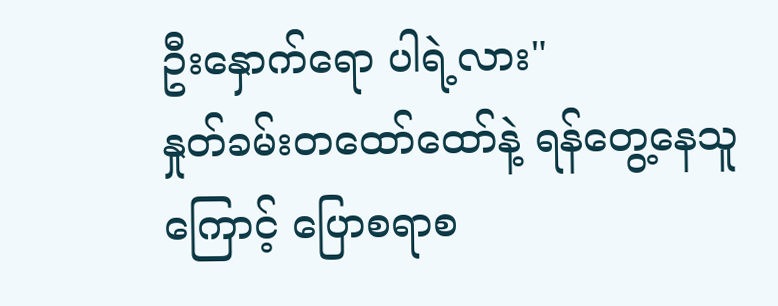ဦးနှောက်ရော ပါရဲ့လား"
နှုတ်ခမ်းတထော်ထော်နဲ့ ရန်တွေ့နေသူကြောင့် ပြောစရာစ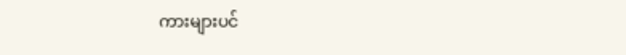ကားများပင်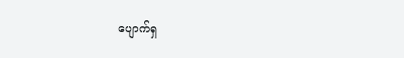ပျောက်ရှ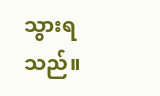သွားရသည်။